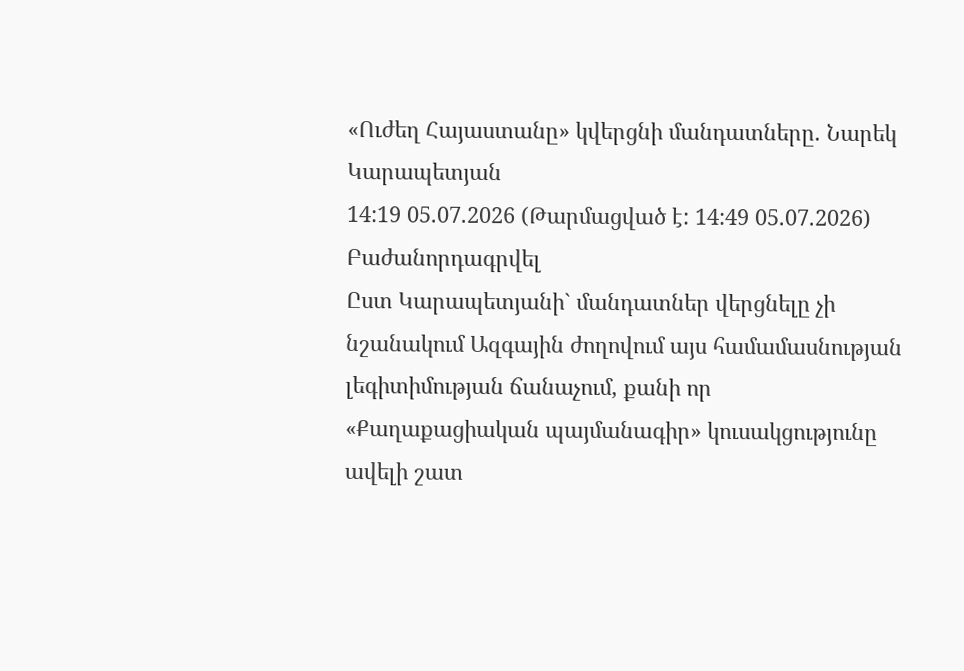«Ուժեղ Հայաստանը» կվերցնի մանդատները. Նարեկ Կարապետյան
14:19 05.07.2026 (Թարմացված է: 14:49 05.07.2026)
Բաժանորդագրվել
Ըստ Կարապետյանի` մանդատներ վերցնելը չի նշանակում Ազգային ժողովում այս համամասնության լեգիտիմության ճանաչում, քանի որ «Քաղաքացիական պայմանագիր» կուսակցությունը ավելի շատ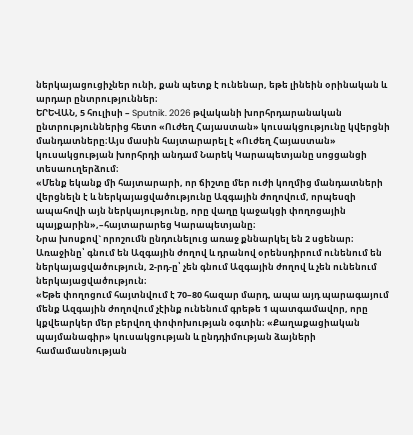ներկայացուցիչներ ունի, քան պետք է ունենար, եթե լինեին օրինական և արդար ընտրություններ։
ԵՐԵՎԱՆ, 5 հուլիսի – Sputnik. 2026 թվականի խորհրդարանական ընտրություններից հետո «Ուժեղ Հայաստան» կուսակցությունը կվերցնի մանդատները։Այս մասին հայտարարել է «Ուժեղ Հայաստան» կուսակցության խորհրդի անդամ Նարեկ Կարապետյանը սոցցանցի տեսաուղերձում։
«Մենք եկանք մի հայտարարի, որ ճիշտը մեր ուժի կողմից մանդատների վերցնելն է և ներկայացվածությունը Ազգային ժողովում, որպեսզի ապահովի այն ներկայությունը, որը վաղը կաջակցի փողոցային պայքարին»,–հայտարարեց Կարապետյանը։
Նրա խոսքով` որոշումն ընդունելուց առաջ քննարկել են 2 սցենար։ Առաջինը՝ գնում են Ազգային ժողով և դրանով օրենսդիրում ունենում են ներկայացվածություն, 2-րդ-ը՝ չեն գնում Ազգային ժողով և չեն ունենում ներկայացվածություն։
«Եթե փողոցում հայտնվում է 70–80 հազար մարդ, ապա այդ պարագայում մենք Ազգային ժողովում չէինք ունենում գրեթե 1 պատգամավոր, որը կքվեարկեր մեր բերվող փոփոխության օգտին։ «Քաղաքացիական պայմանագիր» կուսակցության և ընդդիմության ձայների համամասնության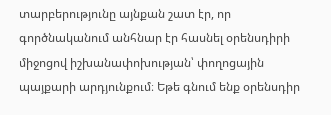տարբերությունը այնքան շատ էր, որ գործնականում անհնար էր հասնել օրենսդիրի միջոցով իշխանափոխության՝ փողոցային պայքարի արդյունքում։ Եթե գնում ենք օրենսդիր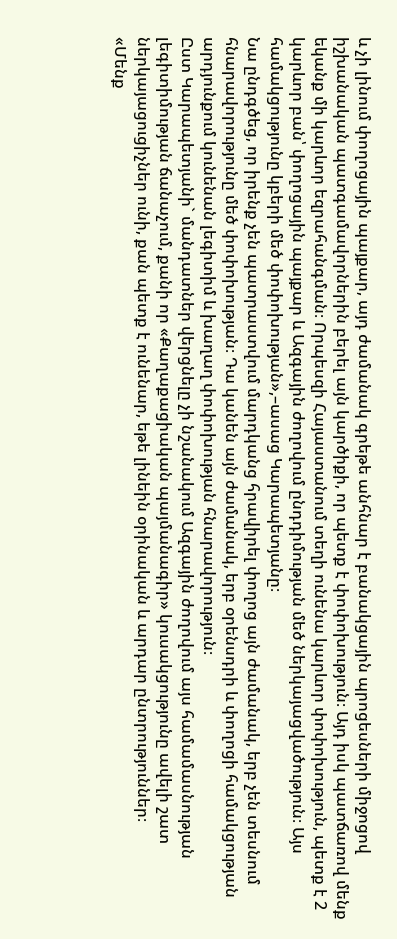և չի լինում փողոցային պայքար, այդ ժամանակ գրեթե անհնար է բանակցային պրոցեսների միջոցով իշխանական պատգամավորներին բերել այն կարծիքի, որ պետք է փոփոխություն։ Այդ իսկ պատճառով մենք եկանք մի կարևոր եզրահանգման։ Որպեսզի Հայաստանում տեղի ունենա կարևոր փոփոխություն, պետք է 2 կարևոր բան՝ փողոցային պայքար և Ազգային ժողովում ընդդիմության մեծ ներկայացվածություն։ Այս համակցությունը կբերի մեծ փոփոխության»,–ասաց Կարապետյանը։
Նա ընդգծեց, որ իրենք չեն պատրաստվում մարդկանց հրավիրել փողոց այն ժամանակ, երբ չեն տեսնում հնարավորությունը մեծ փոփոխության։ Դա կանեն այն ժամանակ, երբ օրենսդրի և փողոցի համակցության արդյունքում կունենան լեգիտիմ և խաղաղ փոփոխության հնարավորություն։
Ըստ Կարապետյանի` մանդատներ վերցնելը չի նշանակում Ազգային ժողովում այս համամասնության լեգիտիմության ճանաչում, քանի որ «Քաղաքացիական պայմանագիր» կուսակցությունը ավելի շատ ներկայացուցիչներ ունի, քան պետք է ունենար, եթե լինեին օրինական և արդար ընտրություններ։
«Մենք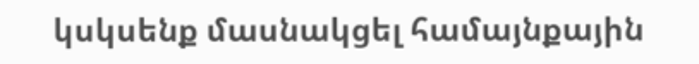կսկսենք մասնակցել համայնքային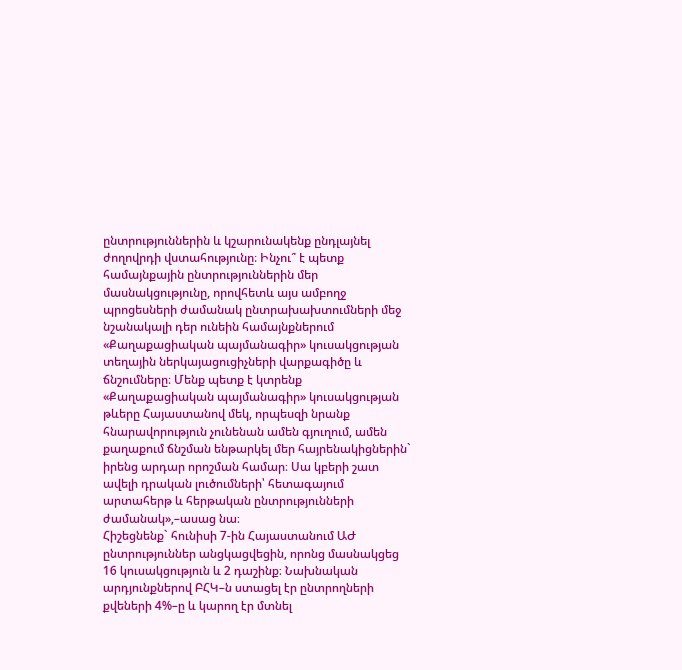ընտրություններին և կշարունակենք ընդլայնել ժողովրդի վստահությունը։ Ինչու՞ է պետք համայնքային ընտրություններին մեր մասնակցությունը, որովհետև այս ամբողջ պրոցեսների ժամանակ ընտրախախտումների մեջ նշանակալի դեր ունեին համայնքներում «Քաղաքացիական պայմանագիր» կուսակցության տեղային ներկայացուցիչների վարքագիծը և ճնշումները։ Մենք պետք է կտրենք «Քաղաքացիական պայմանագիր» կուսակցության թևերը Հայաստանով մեկ, որպեսզի նրանք հնարավորություն չունենան ամեն գյուղում, ամեն քաղաքում ճնշման ենթարկել մեր հայրենակիցներին` իրենց արդար որոշման համար։ Սա կբերի շատ ավելի դրական լուծումների՝ հետագայում արտահերթ և հերթական ընտրությունների ժամանակ»,–ասաց նա։
Հիշեցնենք` հունիսի 7-ին Հայաստանում ԱԺ ընտրություններ անցկացվեցին, որոնց մասնակցեց 16 կուսակցություն և 2 դաշինք։ Նախնական արդյունքներով ԲՀԿ–ն ստացել էր ընտրողների քվեների 4%–ը և կարող էր մտնել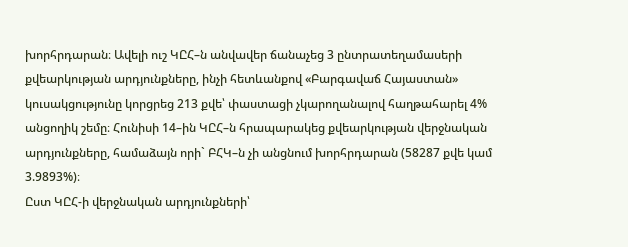խորհրդարան։ Ավելի ուշ ԿԸՀ–ն անվավեր ճանաչեց 3 ընտրատեղամասերի քվեարկության արդյունքները, ինչի հետևանքով «Բարգավաճ Հայաստան» կուսակցությունը կորցրեց 213 քվե՝ փաստացի չկարողանալով հաղթահարել 4% անցողիկ շեմը։ Հունիսի 14–ին ԿԸՀ–ն հրապարակեց քվեարկության վերջնական արդյունքները, համաձայն որի` ԲՀԿ–ն չի անցնում խորհրդարան (58287 քվե կամ 3.9893%)։
Ըստ ԿԸՀ-ի վերջնական արդյունքների՝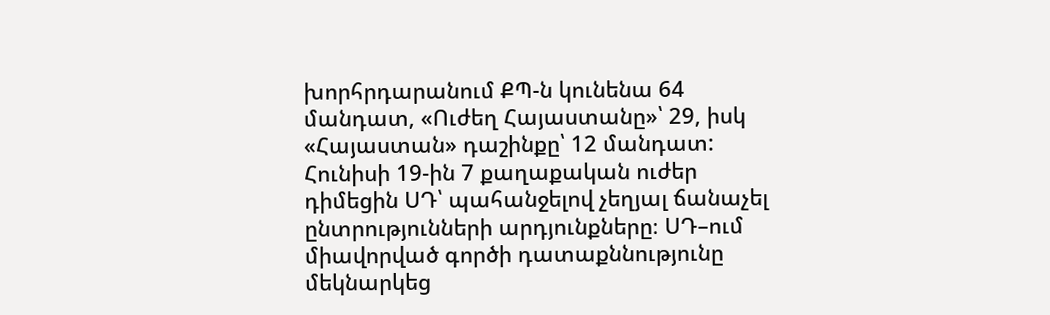խորհրդարանում ՔՊ-ն կունենա 64 մանդատ, «Ուժեղ Հայաստանը»՝ 29, իսկ «Հայաստան» դաշինքը՝ 12 մանդատ:
Հունիսի 19-ին 7 քաղաքական ուժեր դիմեցին ՍԴ՝ պահանջելով չեղյալ ճանաչել ընտրությունների արդյունքները։ ՍԴ–ում միավորված գործի դատաքննությունը մեկնարկեց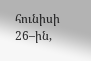հունիսի 26–ին,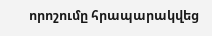որոշումը հրապարակվեց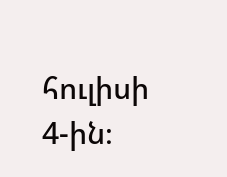հուլիսի 4-ին։